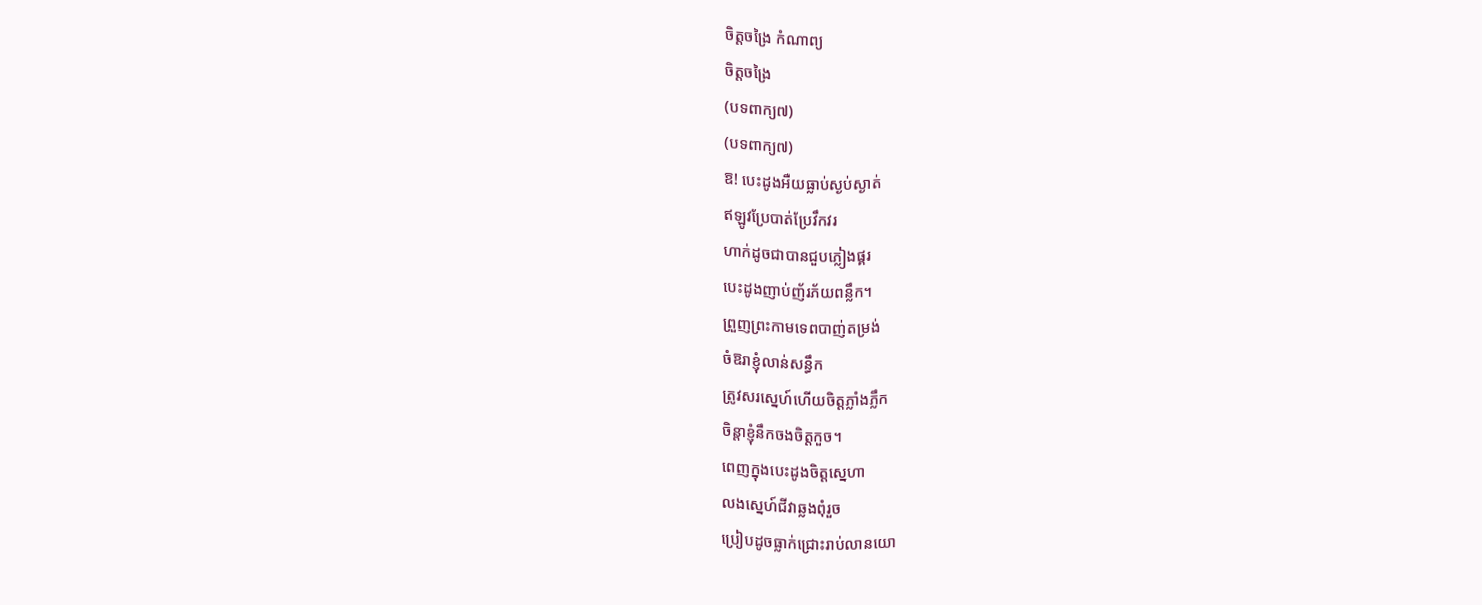ចិត្តចង្រៃ កំណាព្យ
ចិត្តចង្រៃ
(បទពាក្យ៧)
(បទពាក្យ៧)
ឱ! បេះដូងអឺយធ្លាប់ស្ងប់ស្ងាត់
ឥឡូវប្រែបាត់ប្រែវឹកវរ
ហាក់ដូចជាបានជួបភ្លៀងផ្គរ
បេះដូងញាប់ញ័រភ័យពន្លឹក។
ព្រួញព្រះកាមទេពបាញ់តម្រង់
ចំឱរាខ្ញុំលាន់សន្ធឹក
ត្រូវសរស្នេហ៍ហើយចិត្តភ្លាំងភ្លឹក
ចិន្ដាខ្ញុំនឹកចងចិត្តកួច។
ពេញក្នុងបេះដូងចិត្តស្នេហា
លងស្នេហ៍ជីវាឆ្លងពុំរួច
ប្រៀបដូចធ្លាក់ជ្រោះរាប់លានយោ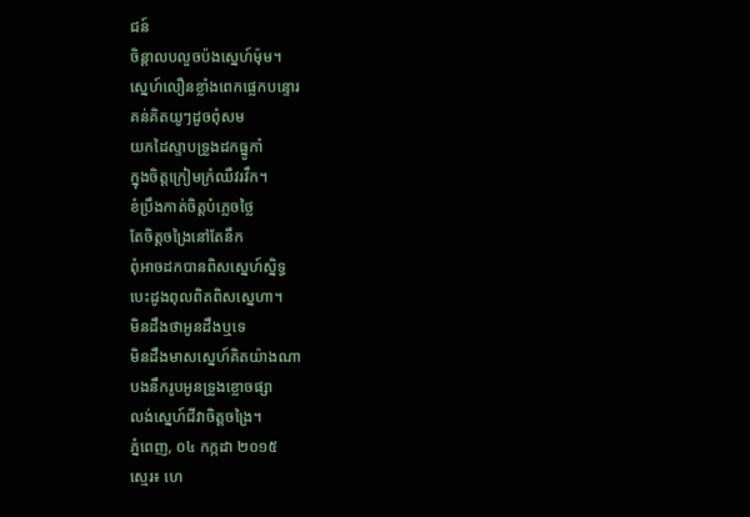ជន៍
ចិន្ដាលបលួចប៉ងស្នេហ៍ម៉ុម។
ស្នេហ៍លឿនខ្លាំងពេកផ្លេកបន្ទោរ
គន់គិតយូៗដូចពុំសម
យកដៃស្ទាបទ្រូងដកធ្នូកាំ
ក្នុងចិត្តក្រៀមក្រំឈឺវរវឹក។
ខំប្រឹងកាត់ចិត្តបំភ្លេចថ្លៃ
តែចិត្តចង្រៃនៅតែនឹក
ពុំអាចដកបានពិសស្នេហ៍ស្និទ្ធ
បេះដូងពុលពិតពិសស្នេហា។
មិនដឹងថាអូនដឹងឬទេ
មិនដឹងមាសស្នេហ៍គិតយ៉ាងណា
បងនឹករូបអូនទ្រូងខ្លោចផ្សា
លង់ស្នេហ៍ជីវាចិត្តចង្រៃ។
ភ្នំពេញ, ០៤ កក្កដា ២០១៥
ស្មេរ៖ ហេ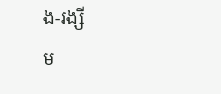ង-រង្សី
ម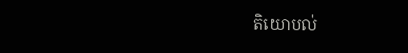តិយោបល់